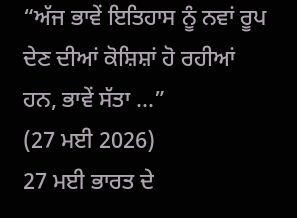“ਅੱਜ ਭਾਵੇਂ ਇਤਿਹਾਸ ਨੂੰ ਨਵਾਂ ਰੂਪ ਦੇਣ ਦੀਆਂ ਕੋਸ਼ਿਸ਼ਾਂ ਹੋ ਰਹੀਆਂ ਹਨ, ਭਾਵੇਂ ਸੱਤਾ ...”
(27 ਮਈ 2026)
27 ਮਈ ਭਾਰਤ ਦੇ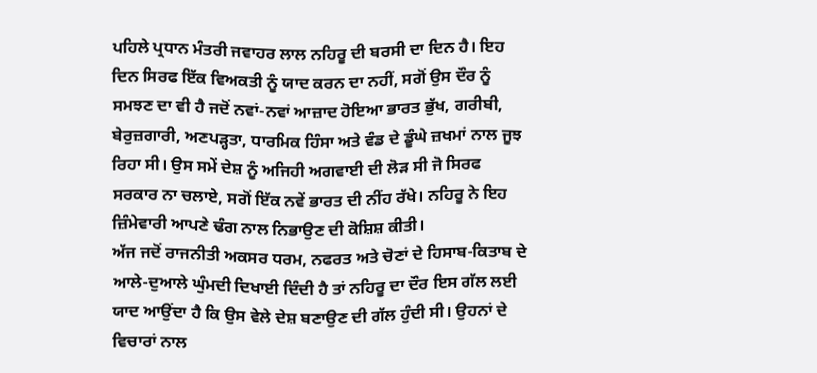ਪਹਿਲੇ ਪ੍ਰਧਾਨ ਮੰਤਰੀ ਜਵਾਹਰ ਲਾਲ ਨਹਿਰੂ ਦੀ ਬਰਸੀ ਦਾ ਦਿਨ ਹੈ। ਇਹ ਦਿਨ ਸਿਰਫ ਇੱਕ ਵਿਅਕਤੀ ਨੂੰ ਯਾਦ ਕਰਨ ਦਾ ਨਹੀਂ, ਸਗੋਂ ਉਸ ਦੌਰ ਨੂੰ ਸਮਝਣ ਦਾ ਵੀ ਹੈ ਜਦੋਂ ਨਵਾਂ-ਨਵਾਂ ਆਜ਼ਾਦ ਹੋਇਆ ਭਾਰਤ ਭੁੱਖ, ਗਰੀਬੀ, ਬੇਰੁਜ਼ਗਾਰੀ, ਅਣਪੜ੍ਹਤਾ, ਧਾਰਮਿਕ ਹਿੰਸਾ ਅਤੇ ਵੰਡ ਦੇ ਡੂੰਘੇ ਜ਼ਖਮਾਂ ਨਾਲ ਜੂਝ ਰਿਹਾ ਸੀ। ਉਸ ਸਮੇਂ ਦੇਸ਼ ਨੂੰ ਅਜਿਹੀ ਅਗਵਾਈ ਦੀ ਲੋੜ ਸੀ ਜੋ ਸਿਰਫ ਸਰਕਾਰ ਨਾ ਚਲਾਏ, ਸਗੋਂ ਇੱਕ ਨਵੇਂ ਭਾਰਤ ਦੀ ਨੀਂਹ ਰੱਖੇ। ਨਹਿਰੂ ਨੇ ਇਹ ਜ਼ਿੰਮੇਵਾਰੀ ਆਪਣੇ ਢੰਗ ਨਾਲ ਨਿਭਾਉਣ ਦੀ ਕੋਸ਼ਿਸ਼ ਕੀਤੀ।
ਅੱਜ ਜਦੋਂ ਰਾਜਨੀਤੀ ਅਕਸਰ ਧਰਮ, ਨਫਰਤ ਅਤੇ ਚੋਣਾਂ ਦੇ ਹਿਸਾਬ-ਕਿਤਾਬ ਦੇ ਆਲੇ-ਦੁਆਲੇ ਘੁੰਮਦੀ ਦਿਖਾਈ ਦਿੰਦੀ ਹੈ ਤਾਂ ਨਹਿਰੂ ਦਾ ਦੌਰ ਇਸ ਗੱਲ ਲਈ ਯਾਦ ਆਉਂਦਾ ਹੈ ਕਿ ਉਸ ਵੇਲੇ ਦੇਸ਼ ਬਣਾਉਣ ਦੀ ਗੱਲ ਹੁੰਦੀ ਸੀ। ਉਹਨਾਂ ਦੇ ਵਿਚਾਰਾਂ ਨਾਲ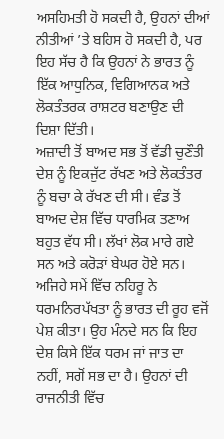ਅਸਹਿਮਤੀ ਹੋ ਸਕਦੀ ਹੈ, ਉਹਨਾਂ ਦੀਆਂ ਨੀਤੀਆਂ ’ਤੇ ਬਹਿਸ ਹੋ ਸਕਦੀ ਹੈ, ਪਰ ਇਹ ਸੱਚ ਹੈ ਕਿ ਉਹਨਾਂ ਨੇ ਭਾਰਤ ਨੂੰ ਇੱਕ ਆਧੁਨਿਕ, ਵਿਗਿਆਨਕ ਅਤੇ ਲੋਕਤੰਤਰਕ ਰਾਸ਼ਟਰ ਬਣਾਉਣ ਦੀ ਦਿਸ਼ਾ ਦਿੱਤੀ।
ਅਜ਼ਾਦੀ ਤੋਂ ਬਾਅਦ ਸਭ ਤੋਂ ਵੱਡੀ ਚੁਣੌਤੀ ਦੇਸ਼ ਨੂੰ ਇਕਜੁੱਟ ਰੱਖਣ ਅਤੇ ਲੋਕਤੰਤਰ ਨੂੰ ਬਚਾ ਕੇ ਰੱਖਣ ਦੀ ਸੀ। ਵੰਡ ਤੋਂ ਬਾਅਦ ਦੇਸ਼ ਵਿੱਚ ਧਾਰਮਿਕ ਤਣਾਅ ਬਹੁਤ ਵੱਧ ਸੀ। ਲੱਖਾਂ ਲੋਕ ਮਾਰੇ ਗਏ ਸਨ ਅਤੇ ਕਰੋੜਾਂ ਬੇਘਰ ਹੋਏ ਸਨ। ਅਜਿਹੇ ਸਮੇਂ ਵਿੱਚ ਨਹਿਰੂ ਨੇ ਧਰਮਨਿਰਪੱਖਤਾ ਨੂੰ ਭਾਰਤ ਦੀ ਰੂਹ ਵਜੋਂ ਪੇਸ਼ ਕੀਤਾ। ਉਹ ਮੰਨਦੇ ਸਨ ਕਿ ਇਹ ਦੇਸ਼ ਕਿਸੇ ਇੱਕ ਧਰਮ ਜਾਂ ਜਾਤ ਦਾ ਨਹੀਂ, ਸਗੋਂ ਸਭ ਦਾ ਹੈ। ਉਹਨਾਂ ਦੀ ਰਾਜਨੀਤੀ ਵਿੱਚ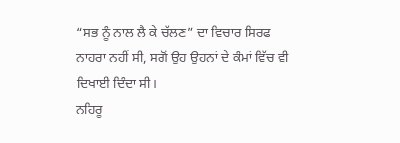“ਸਭ ਨੂੰ ਨਾਲ ਲੈ ਕੇ ਚੱਲਣ” ਦਾ ਵਿਚਾਰ ਸਿਰਫ ਨਾਹਰਾ ਨਹੀਂ ਸੀ, ਸਗੋਂ ਉਹ ਉਹਨਾਂ ਦੇ ਕੰਮਾਂ ਵਿੱਚ ਵੀ ਦਿਖਾਈ ਦਿੰਦਾ ਸੀ।
ਨਹਿਰੂ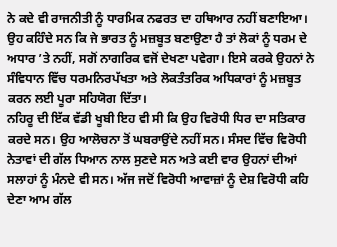ਨੇ ਕਦੇ ਵੀ ਰਾਜਨੀਤੀ ਨੂੰ ਧਾਰਮਿਕ ਨਫਰਤ ਦਾ ਹਥਿਆਰ ਨਹੀਂ ਬਣਾਇਆ। ਉਹ ਕਹਿੰਦੇ ਸਨ ਕਿ ਜੇ ਭਾਰਤ ਨੂੰ ਮਜ਼ਬੂਤ ਬਣਾਉਣਾ ਹੈ ਤਾਂ ਲੋਕਾਂ ਨੂੰ ਧਰਮ ਦੇ ਅਧਾਰ ’ਤੇ ਨਹੀਂ, ਸਗੋਂ ਨਾਗਰਿਕ ਵਜੋਂ ਦੇਖਣਾ ਪਵੇਗਾ। ਇਸੇ ਕਰਕੇ ਉਹਨਾਂ ਨੇ ਸੰਵਿਧਾਨ ਵਿੱਚ ਧਰਮਨਿਰਪੱਖਤਾ ਅਤੇ ਲੋਕਤੰਤਰਿਕ ਅਧਿਕਾਰਾਂ ਨੂੰ ਮਜ਼ਬੂਤ ਕਰਨ ਲਈ ਪੂਰਾ ਸਹਿਯੋਗ ਦਿੱਤਾ।
ਨਹਿਰੂ ਦੀ ਇੱਕ ਵੱਡੀ ਖੂਬੀ ਇਹ ਵੀ ਸੀ ਕਿ ਉਹ ਵਿਰੋਧੀ ਧਿਰ ਦਾ ਸਤਿਕਾਰ ਕਰਦੇ ਸਨ। ਉਹ ਆਲੋਚਨਾ ਤੋਂ ਘਬਰਾਉਂਦੇ ਨਹੀਂ ਸਨ। ਸੰਸਦ ਵਿੱਚ ਵਿਰੋਧੀ ਨੇਤਾਵਾਂ ਦੀ ਗੱਲ ਧਿਆਨ ਨਾਲ ਸੁਣਦੇ ਸਨ ਅਤੇ ਕਈ ਵਾਰ ਉਹਨਾਂ ਦੀਆਂ ਸਲਾਹਾਂ ਨੂੰ ਮੰਨਦੇ ਵੀ ਸਨ। ਅੱਜ ਜਦੋਂ ਵਿਰੋਧੀ ਆਵਾਜ਼ਾਂ ਨੂੰ ਦੇਸ਼ ਵਿਰੋਧੀ ਕਹਿ ਦੇਣਾ ਆਮ ਗੱਲ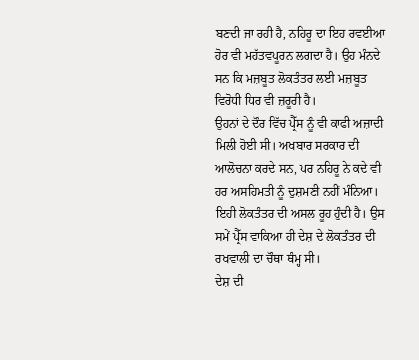ਬਣਦੀ ਜਾ ਰਹੀ ਹੈ, ਨਹਿਰੂ ਦਾ ਇਹ ਰਵਈਆ ਹੋਰ ਵੀ ਮਹੱਤਵਪੂਰਨ ਲਗਦਾ ਹੈ। ਉਹ ਮੰਨਦੇ ਸਨ ਕਿ ਮਜ਼ਬੂਤ ਲੋਕਤੰਤਰ ਲਈ ਮਜ਼ਬੂਤ ਵਿਰੋਧੀ ਧਿਰ ਵੀ ਜ਼ਰੂਰੀ ਹੈ।
ਉਹਨਾਂ ਦੇ ਦੌਰ ਵਿੱਚ ਪ੍ਰੈੱਸ ਨੂੰ ਵੀ ਕਾਫੀ ਅਜ਼ਾਦੀ ਮਿਲੀ ਹੋਈ ਸੀ। ਅਖਬਾਰ ਸਰਕਾਰ ਦੀ ਆਲੋਚਨਾ ਕਰਦੇ ਸਨ, ਪਰ ਨਹਿਰੂ ਨੇ ਕਦੇ ਵੀ ਹਰ ਅਸਹਿਮਤੀ ਨੂੰ ਦੁਸ਼ਮਣੀ ਨਹੀਂ ਮੰਨਿਆ। ਇਹੀ ਲੋਕਤੰਤਰ ਦੀ ਅਸਲ ਰੂਹ ਹੁੰਦੀ ਹੈ। ਉਸ ਸਮੇਂ ਪ੍ਰੈੱਸ ਵਾਕਿਆ ਹੀ ਦੇਸ਼ ਦੇ ਲੋਕਤੰਤਰ ਦੀ ਰਖਵਾਲੀ ਦਾ ਚੌਥਾ ਥੰਮ੍ਹ ਸੀ।
ਦੇਸ਼ ਦੀ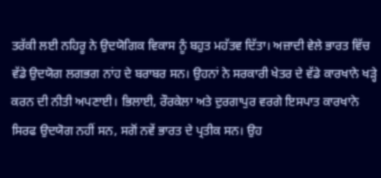ਤਰੱਕੀ ਲਈ ਨਹਿਰੂ ਨੇ ਉਦਯੋਗਿਕ ਵਿਕਾਸ ਨੂੰ ਬਹੁਤ ਮਹੱਤਵ ਦਿੱਤਾ। ਅਜ਼ਾਦੀ ਵੇਲੇ ਭਾਰਤ ਵਿੱਚ ਵੱਡੇ ਉਦਯੋਗ ਲਗਭਗ ਨਾਂਹ ਦੇ ਬਰਾਬਰ ਸਨ। ਉਹਨਾਂ ਨੇ ਸਰਕਾਰੀ ਖੇਤਰ ਦੇ ਵੱਡੇ ਕਾਰਖਾਨੇ ਖੜ੍ਹੇ ਕਰਨ ਦੀ ਨੀਤੀ ਅਪਣਾਈ। ਭਿਲਾਈ, ਰੌਰਕੇਲਾ ਅਤੇ ਦੁਰਗਾਪੁਰ ਵਰਗੇ ਇਸਪਾਤ ਕਾਰਖਾਨੇ ਸਿਰਫ ਉਦਯੋਗ ਨਹੀਂ ਸਨ, ਸਗੋਂ ਨਵੇਂ ਭਾਰਤ ਦੇ ਪ੍ਰਤੀਕ ਸਨ। ਉਹ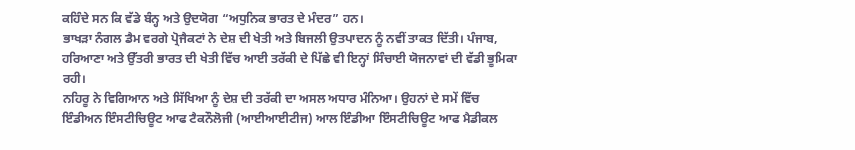ਕਹਿੰਦੇ ਸਨ ਕਿ ਵੱਡੇ ਬੰਨ੍ਹ ਅਤੇ ਉਦਯੋਗ “ਅਧੁਨਿਕ ਭਾਰਤ ਦੇ ਮੰਦਰ” ਹਨ।
ਭਾਖੜਾ ਨੰਗਲ ਡੈਮ ਵਰਗੇ ਪ੍ਰੋਜੈਕਟਾਂ ਨੇ ਦੇਸ਼ ਦੀ ਖੇਤੀ ਅਤੇ ਬਿਜਲੀ ਉਤਪਾਦਨ ਨੂੰ ਨਵੀਂ ਤਾਕਤ ਦਿੱਤੀ। ਪੰਜਾਬ, ਹਰਿਆਣਾ ਅਤੇ ਉੱਤਰੀ ਭਾਰਤ ਦੀ ਖੇਤੀ ਵਿੱਚ ਆਈ ਤਰੱਕੀ ਦੇ ਪਿੱਛੇ ਵੀ ਇਨ੍ਹਾਂ ਸਿੰਚਾਈ ਯੋਜਨਾਵਾਂ ਦੀ ਵੱਡੀ ਭੂਮਿਕਾ ਰਹੀ।
ਨਹਿਰੂ ਨੇ ਵਿਗਿਆਨ ਅਤੇ ਸਿੱਖਿਆ ਨੂੰ ਦੇਸ਼ ਦੀ ਤਰੱਕੀ ਦਾ ਅਸਲ ਅਧਾਰ ਮੰਨਿਆ। ਉਹਨਾਂ ਦੇ ਸਮੇਂ ਵਿੱਚ ਇੰਡੀਅਨ ਇੰਸਟੀਚਿਊਟ ਆਫ ਟੈਕਨੌਲੋਜੀ (ਆਈਆਈਟੀਜ) ਆਲ ਇੰਡੀਆ ਇੰਸਟੀਚਿਊਟ ਆਫ ਮੈਡੀਕਲ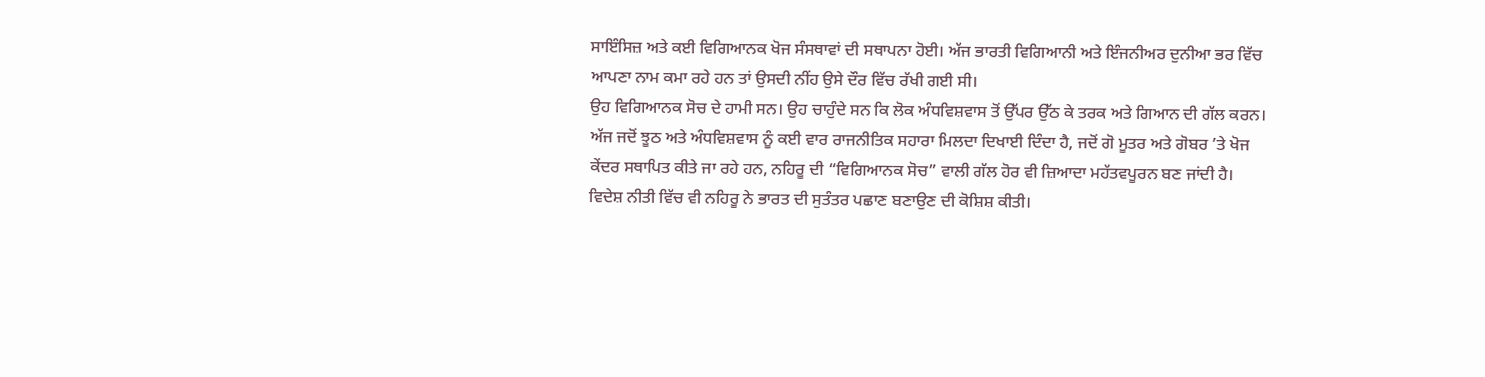ਸਾਇੰਸਿਜ਼ ਅਤੇ ਕਈ ਵਿਗਿਆਨਕ ਖੋਜ ਸੰਸਥਾਵਾਂ ਦੀ ਸਥਾਪਨਾ ਹੋਈ। ਅੱਜ ਭਾਰਤੀ ਵਿਗਿਆਨੀ ਅਤੇ ਇੰਜਨੀਅਰ ਦੁਨੀਆ ਭਰ ਵਿੱਚ ਆਪਣਾ ਨਾਮ ਕਮਾ ਰਹੇ ਹਨ ਤਾਂ ਉਸਦੀ ਨੀਂਹ ਉਸੇ ਦੌਰ ਵਿੱਚ ਰੱਖੀ ਗਈ ਸੀ।
ਉਹ ਵਿਗਿਆਨਕ ਸੋਚ ਦੇ ਹਾਮੀ ਸਨ। ਉਹ ਚਾਹੁੰਦੇ ਸਨ ਕਿ ਲੋਕ ਅੰਧਵਿਸ਼ਵਾਸ ਤੋਂ ਉੱਪਰ ਉੱਠ ਕੇ ਤਰਕ ਅਤੇ ਗਿਆਨ ਦੀ ਗੱਲ ਕਰਨ। ਅੱਜ ਜਦੋਂ ਝੂਠ ਅਤੇ ਅੰਧਵਿਸ਼ਵਾਸ ਨੂੰ ਕਈ ਵਾਰ ਰਾਜਨੀਤਿਕ ਸਹਾਰਾ ਮਿਲਦਾ ਦਿਖਾਈ ਦਿੰਦਾ ਹੈ, ਜਦੋਂ ਗੋ ਮੂਤਰ ਅਤੇ ਗੋਬਰ ’ਤੇ ਖੋਜ ਕੇਂਦਰ ਸਥਾਪਿਤ ਕੀਤੇ ਜਾ ਰਹੇ ਹਨ, ਨਹਿਰੂ ਦੀ “ਵਿਗਿਆਨਕ ਸੋਚ” ਵਾਲੀ ਗੱਲ ਹੋਰ ਵੀ ਜ਼ਿਆਦਾ ਮਹੱਤਵਪੂਰਨ ਬਣ ਜਾਂਦੀ ਹੈ।
ਵਿਦੇਸ਼ ਨੀਤੀ ਵਿੱਚ ਵੀ ਨਹਿਰੂ ਨੇ ਭਾਰਤ ਦੀ ਸੁਤੰਤਰ ਪਛਾਣ ਬਣਾਉਣ ਦੀ ਕੋਸ਼ਿਸ਼ ਕੀਤੀ।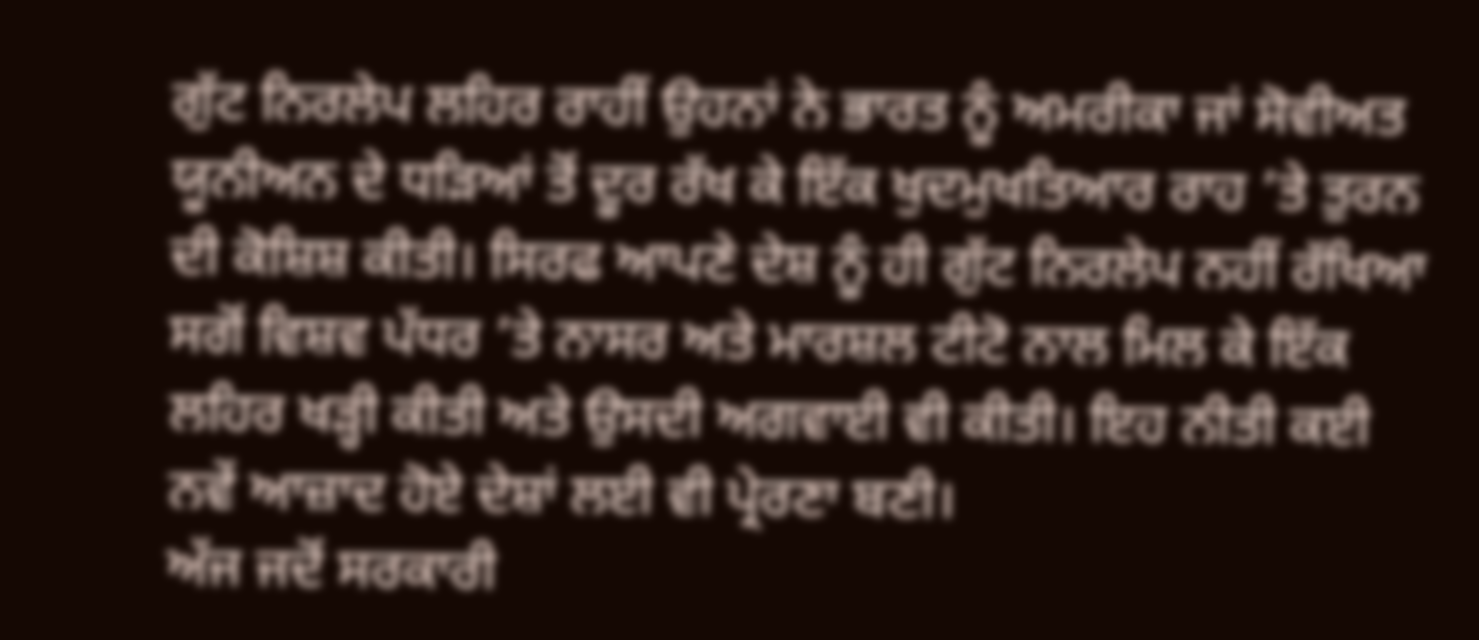ਗੁੱਟ ਨਿਰਲੇਪ ਲਹਿਰ ਰਾਹੀਂ ਉਹਨਾਂ ਨੇ ਭਾਰਤ ਨੂੰ ਅਮਰੀਕਾ ਜਾਂ ਸੋਵੀਅਤ ਯੂਨੀਅਨ ਦੇ ਧੜਿਆਂ ਤੋਂ ਦੂਰ ਰੱਖ ਕੇ ਇੱਕ ਖੁਦਮੁਖਤਿਆਰ ਰਾਹ ’ਤੇ ਤੁਰਨ ਦੀ ਕੋਸ਼ਿਸ਼ ਕੀਤੀ। ਸਿਰਫ ਆਪਣੇ ਦੇਸ਼ ਨੂੰ ਹੀ ਗੁੱਟ ਨਿਰਲੇਪ ਨਹੀਂ ਰੱਖਿਆ ਸਗੋਂ ਵਿਸ਼ਵ ਪੱਧਰ ’ਤੇ ਨਾਸਰ ਅਤੇ ਮਾਰਸ਼ਲ ਟੀਟੋ ਨਾਲ ਮਿਲ ਕੇ ਇੱਕ ਲਹਿਰ ਖੜ੍ਹੀ ਕੀਤੀ ਅਤੇ ਉਸਦੀ ਅਗਵਾਈ ਵੀ ਕੀਤੀ। ਇਹ ਨੀਤੀ ਕਈ ਨਵੇਂ ਆਜ਼ਾਦ ਹੋਏ ਦੇਸ਼ਾਂ ਲਈ ਵੀ ਪ੍ਰੇਰਣਾ ਬਣੀ।
ਅੱਜ ਜਦੋਂ ਸਰਕਾਰੀ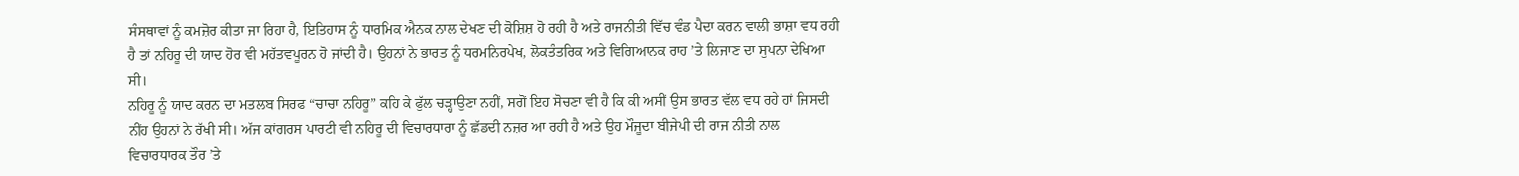ਸੰਸਥਾਵਾਂ ਨੂੰ ਕਮਜ਼ੋਰ ਕੀਤਾ ਜਾ ਰਿਹਾ ਹੈ, ਇਤਿਹਾਸ ਨੂੰ ਧਾਰਮਿਕ ਐਨਕ ਨਾਲ ਦੇਖਣ ਦੀ ਕੋਸ਼ਿਸ਼ ਹੋ ਰਹੀ ਹੈ ਅਤੇ ਰਾਜਨੀਤੀ ਵਿੱਚ ਵੰਡ ਪੈਦਾ ਕਰਨ ਵਾਲੀ ਭਾਸ਼ਾ ਵਧ ਰਹੀ ਹੈ ਤਾਂ ਨਹਿਰੂ ਦੀ ਯਾਦ ਹੋਰ ਵੀ ਮਹੱਤਵਪੂਰਨ ਹੋ ਜਾਂਦੀ ਹੈ। ਉਹਨਾਂ ਨੇ ਭਾਰਤ ਨੂੰ ਧਰਮਨਿਰਪੇਖ, ਲੋਕਤੰਤਰਿਕ ਅਤੇ ਵਿਗਿਆਨਕ ਰਾਹ ’ਤੇ ਲਿਜਾਣ ਦਾ ਸੁਪਨਾ ਦੇਖਿਆ ਸੀ।
ਨਹਿਰੂ ਨੂੰ ਯਾਦ ਕਰਨ ਦਾ ਮਤਲਬ ਸਿਰਫ “ਚਾਚਾ ਨਹਿਰੂ” ਕਹਿ ਕੇ ਫੁੱਲ ਚੜ੍ਹਾਉਣਾ ਨਹੀਂ, ਸਗੋਂ ਇਹ ਸੋਚਣਾ ਵੀ ਹੈ ਕਿ ਕੀ ਅਸੀਂ ਉਸ ਭਾਰਤ ਵੱਲ ਵਧ ਰਹੇ ਹਾਂ ਜਿਸਦੀ ਨੀਂਹ ਉਹਨਾਂ ਨੇ ਰੱਖੀ ਸੀ। ਅੱਜ ਕਾਂਗਰਸ ਪਾਰਟੀ ਵੀ ਨਹਿਰੂ ਦੀ ਵਿਚਾਰਧਾਰਾ ਨੂੰ ਛੱਡਦੀ ਨਜ਼ਰ ਆ ਰਹੀ ਹੈ ਅਤੇ ਉਹ ਮੌਜੂਦਾ ਬੀਜੇਪੀ ਦੀ ਰਾਜ ਨੀਤੀ ਨਾਲ ਵਿਚਾਰਧਾਰਕ ਤੌਰ ’ਤੇ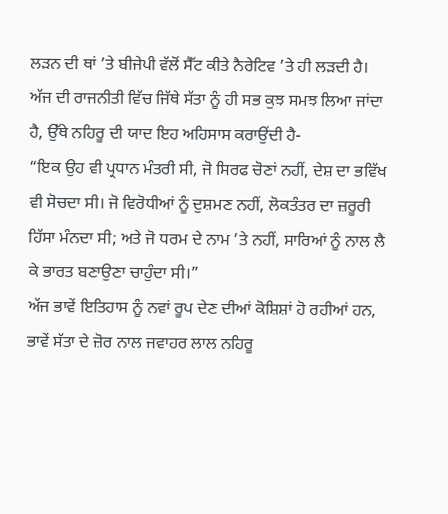ਲੜਨ ਦੀ ਥਾਂ ’ਤੇ ਬੀਜੇਪੀ ਵੱਲੋਂ ਸੈੱਟ ਕੀਤੇ ਨੈਰੇਟਿਵ ’ਤੇ ਹੀ ਲੜਦੀ ਹੈ। ਅੱਜ ਦੀ ਰਾਜਨੀਤੀ ਵਿੱਚ ਜਿੱਥੇ ਸੱਤਾ ਨੂੰ ਹੀ ਸਭ ਕੁਝ ਸਮਝ ਲਿਆ ਜਾਂਦਾ ਹੈ, ਉੱਥੇ ਨਹਿਰੂ ਦੀ ਯਾਦ ਇਹ ਅਹਿਸਾਸ ਕਰਾਉਂਦੀ ਹੈ-
“ਇਕ ਉਹ ਵੀ ਪ੍ਰਧਾਨ ਮੰਤਰੀ ਸੀ, ਜੋ ਸਿਰਫ ਚੋਣਾਂ ਨਹੀਂ, ਦੇਸ਼ ਦਾ ਭਵਿੱਖ ਵੀ ਸੋਚਦਾ ਸੀ। ਜੋ ਵਿਰੋਧੀਆਂ ਨੂੰ ਦੁਸ਼ਮਣ ਨਹੀਂ, ਲੋਕਤੰਤਰ ਦਾ ਜ਼ਰੂਰੀ ਹਿੱਸਾ ਮੰਨਦਾ ਸੀ; ਅਤੇ ਜੋ ਧਰਮ ਦੇ ਨਾਮ ’ਤੇ ਨਹੀਂ, ਸਾਰਿਆਂ ਨੂੰ ਨਾਲ ਲੈ ਕੇ ਭਾਰਤ ਬਣਾਉਣਾ ਚਾਹੁੰਦਾ ਸੀ।”
ਅੱਜ ਭਾਵੇਂ ਇਤਿਹਾਸ ਨੂੰ ਨਵਾਂ ਰੂਪ ਦੇਣ ਦੀਆਂ ਕੋਸ਼ਿਸ਼ਾਂ ਹੋ ਰਹੀਆਂ ਹਨ, ਭਾਵੇਂ ਸੱਤਾ ਦੇ ਜ਼ੋਰ ਨਾਲ ਜਵਾਹਰ ਲਾਲ ਨਹਿਰੂ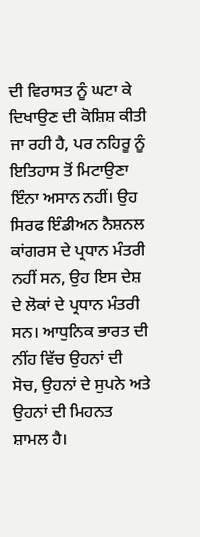ਦੀ ਵਿਰਾਸਤ ਨੂੰ ਘਟਾ ਕੇ ਦਿਖਾਉਣ ਦੀ ਕੋਸ਼ਿਸ਼ ਕੀਤੀ ਜਾ ਰਹੀ ਹੈ, ਪਰ ਨਹਿਰੂ ਨੂੰ ਇਤਿਹਾਸ ਤੋਂ ਮਿਟਾਉਣਾ ਇੰਨਾ ਅਸਾਨ ਨਹੀਂ। ਉਹ ਸਿਰਫ ਇੰਡੀਅਨ ਨੈਸ਼ਨਲ ਕਾਂਗਰਸ ਦੇ ਪ੍ਰਧਾਨ ਮੰਤਰੀ ਨਹੀਂ ਸਨ, ਉਹ ਇਸ ਦੇਸ਼ ਦੇ ਲੋਕਾਂ ਦੇ ਪ੍ਰਧਾਨ ਮੰਤਰੀ ਸਨ। ਆਧੁਨਿਕ ਭਾਰਤ ਦੀ ਨੀਂਹ ਵਿੱਚ ਉਹਨਾਂ ਦੀ ਸੋਚ, ਉਹਨਾਂ ਦੇ ਸੁਪਨੇ ਅਤੇ ਉਹਨਾਂ ਦੀ ਮਿਹਨਤ ਸ਼ਾਮਲ ਹੈ।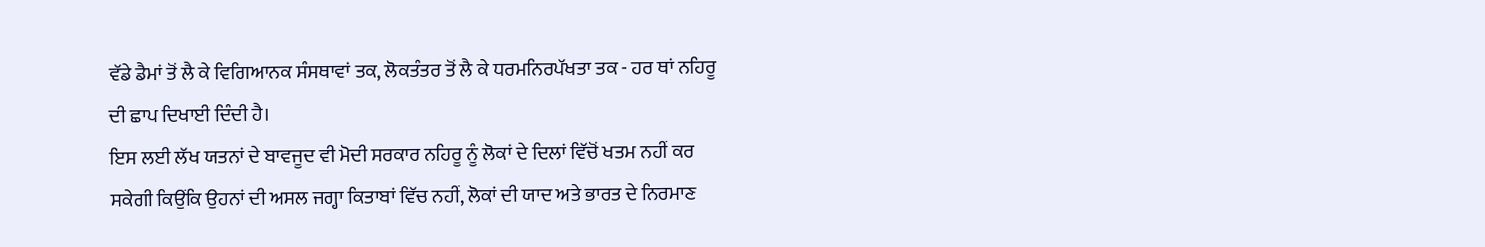ਵੱਡੇ ਡੈਮਾਂ ਤੋਂ ਲੈ ਕੇ ਵਿਗਿਆਨਕ ਸੰਸਥਾਵਾਂ ਤਕ, ਲੋਕਤੰਤਰ ਤੋਂ ਲੈ ਕੇ ਧਰਮਨਿਰਪੱਖਤਾ ਤਕ - ਹਰ ਥਾਂ ਨਹਿਰੂ ਦੀ ਛਾਪ ਦਿਖਾਈ ਦਿੰਦੀ ਹੈ।
ਇਸ ਲਈ ਲੱਖ ਯਤਨਾਂ ਦੇ ਬਾਵਜੂਦ ਵੀ ਮੋਦੀ ਸਰਕਾਰ ਨਹਿਰੂ ਨੂੰ ਲੋਕਾਂ ਦੇ ਦਿਲਾਂ ਵਿੱਚੋਂ ਖਤਮ ਨਹੀਂ ਕਰ ਸਕੇਗੀ ਕਿਉਂਕਿ ਉਹਨਾਂ ਦੀ ਅਸਲ ਜਗ੍ਹਾ ਕਿਤਾਬਾਂ ਵਿੱਚ ਨਹੀਂ, ਲੋਕਾਂ ਦੀ ਯਾਦ ਅਤੇ ਭਾਰਤ ਦੇ ਨਿਰਮਾਣ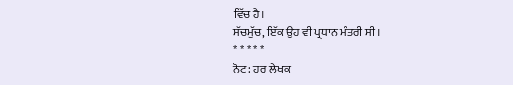ਵਿੱਚ ਹੈ।
ਸੱਚਮੁੱਚ, ਇੱਕ ਉਹ ਵੀ ਪ੍ਰਧਾਨ ਮੰਤਰੀ ਸੀ।
* * * * *
ਨੋਟ: ਹਰ ਲੇਖਕ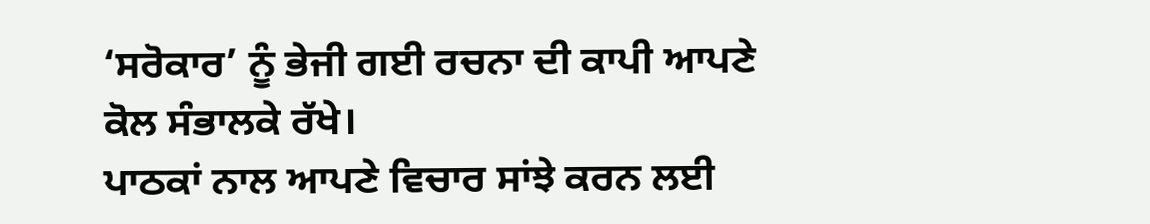‘ਸਰੋਕਾਰ’ ਨੂੰ ਭੇਜੀ ਗਈ ਰਚਨਾ ਦੀ ਕਾਪੀ ਆਪਣੇ ਕੋਲ ਸੰਭਾਲਕੇ ਰੱਖੇ।
ਪਾਠਕਾਂ ਨਾਲ ਆਪਣੇ ਵਿਚਾਰ ਸਾਂਝੇ ਕਰਨ ਲਈ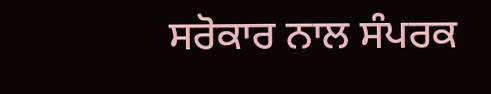ਸਰੋਕਾਰ ਨਾਲ ਸੰਪਰਕ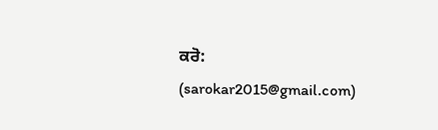ਕਰੋ: (sarokar2015@gmail.com)